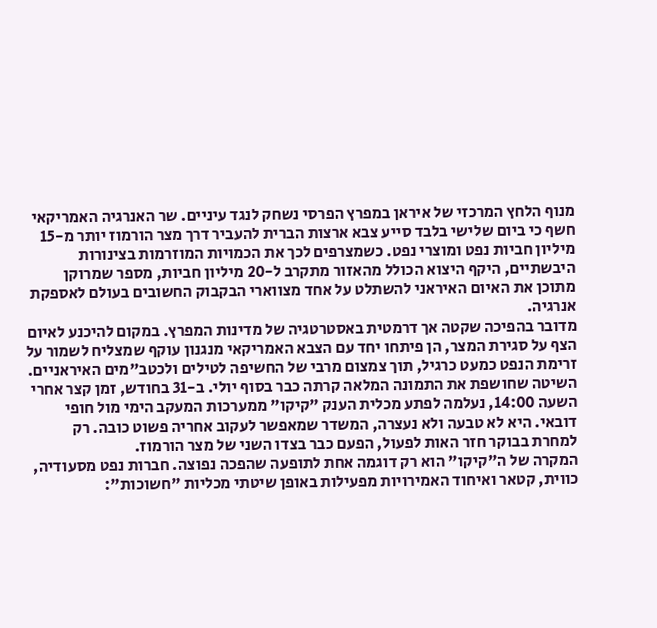מנוף הלחץ המרכזי של איראן במפרץ הפרסי נשחק לנגד עיניים. שר האנרגיה האמריקאי חשף כי ביום שלישי בלבד סייע צבא ארצות הברית להעביר דרך מצר הורמוז יותר מ-15 מיליון חביות נפט ומוצרי נפט. כשמצרפים לכך את הכמויות המוזרמות בצינורות היבשתיים, היקף היצוא הכולל מהאזור מתקרב ל-20 מיליון חביות, מספר שמרוקן מתוכן את האיום האיראני להשתלט על אחד מצווארי הבקבוק החשובים בעולם לאספקת אנרגיה.
מדובר בהפיכה שקטה אך דרמטית באסטרטגיה של מדינות המפרץ. במקום להיכנע לאיום הצף על סגירת המצר, הן פיתחו יחד עם הצבא האמריקאי מנגנון עוקף שמצליח לשמור על זרימת הנפט כמעט כרגיל, תוך צמצום מרבי של החשיפה לטילים ולכטב"מים האיראניים.
השיטה שחושפת את התמונה המלאה קרתה כבר בסוף יולי. ב-31 בחודש, זמן קצר אחרי השעה 14:00, נעלמה לפתע מכלית הענק "קיקו" ממערכות המעקב הימי מול חופי דובאי. היא לא טבעה ולא נעצרה, המשדר שמאפשר לעקוב אחריה פשוט כובה. רק למחרת בבוקר חזר האות לפעול, הפעם כבר בצדו השני של מצר הורמוז.
המקרה של ה"קיקו" הוא רק דוגמה אחת לתופעה שהפכה נפוצה. חברות נפט מסעודיה, כווית, קטאר ואיחוד האמירויות מפעילות באופן שיטתי מכליות "חשוכות":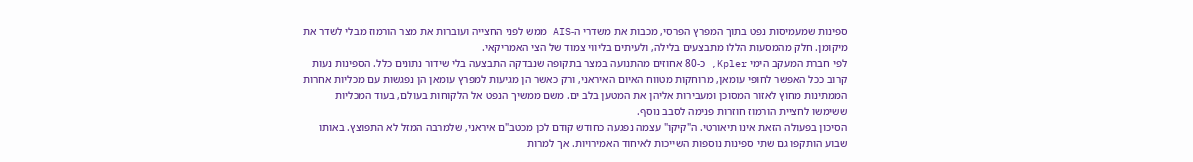ספינות שמעמיסות נפט בתוך המפרץ הפרסי, מכבות את משדרי ה-AIS ממש לפני החצייה ועוברות את מצר הורמוז מבלי לשדר את מיקומן. חלק מהמסעות הללו מתבצעים בלילה, ולעיתים בליווי צמוד של הצי האמריקאי.
לפי חברת המעקב הימי Kpler, כ-80 אחוזים מהתנועה במצר בתקופה שנבדקה התבצעה בלי שידור נתונים כלל. הספינות נעות קרוב ככל האפשר לחופי עומאן, מרוחקות מטווח האיום האיראני, ורק כאשר הן מגיעות למפרץ עומאן הן נפגשות עם מכליות אחרות הממתינות מחוץ לאזור המסוכן ומעבירות אליהן את המטען בלב ים. משם ממשיך הנפט אל הלקוחות בעולם, בעוד המכליות ששימשו לחציית הורמוז חוזרות פנימה לסבב נוסף.
הסיכון בפעולה הזאת אינו תיאורטי. ה"קיקו" עצמה נפגעה כחודש קודם לכן מכטב"ם איראני, שלמרבה המזל לא התפוצץ. באותו שבוע הותקפו גם שתי ספינות נוספות השייכות לאיחוד האמירויות. אך למרות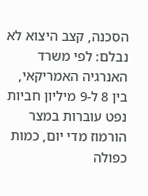הסכנה, קצב היצוא לא נבלם: לפי משרד האנרגיה האמריקאי, בין 8 ל-9 מיליון חביות נפט עוברות במצר הורמוז מדי יום, כמות כפולה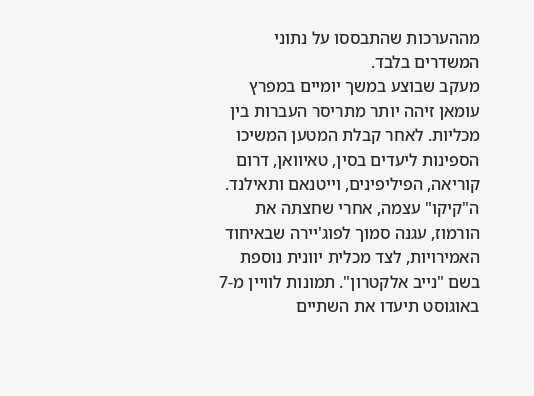מההערכות שהתבססו על נתוני המשדרים בלבד.
מעקב שבוצע במשך יומיים במפרץ עומאן זיהה יותר מתריסר העברות בין מכליות. לאחר קבלת המטען המשיכו הספינות ליעדים בסין, טאיוואן, דרום קוריאה, הפיליפינים, וייטנאם ותאילנד. ה"קיקו" עצמה, אחרי שחצתה את הורמוז, עגנה סמוך לפוג'יירה שבאיחוד האמירויות, לצד מכלית יוונית נוספת בשם "נייב אלקטרון". תמונות לוויין מ-7 באוגוסט תיעדו את השתיים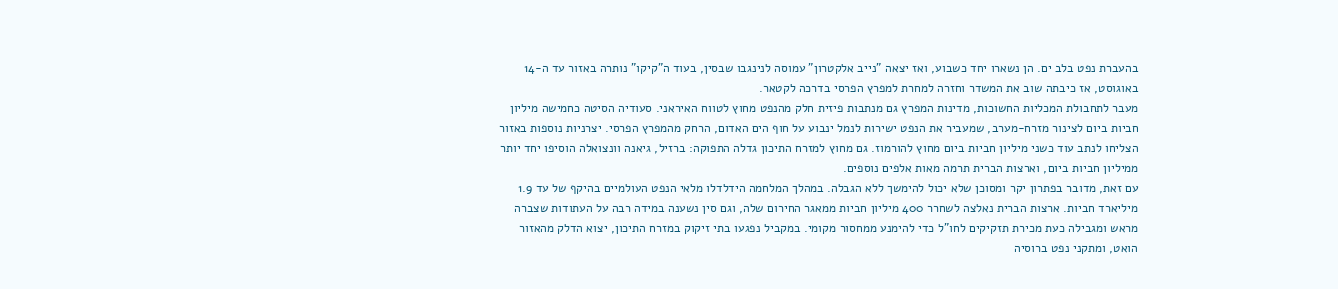בהעברת נפט בלב ים. הן נשארו יחד כשבוע, ואז יצאה "נייב אלקטרון" עמוסה לנינגבו שבסין, בעוד ה"קיקו" נותרה באזור עד ה-14 באוגוסט, אז כיבתה שוב את המשדר וחזרה למחרת למפרץ הפרסי בדרכה לקטאר.
מעבר לתחבולת המכליות החשוכות, מדינות המפרץ גם מנתבות פיזית חלק מהנפט מחוץ לטווח האיראני. סעודיה הסיטה כחמישה מיליון חביות ביום לצינור מזרח-מערב, שמעביר את הנפט ישירות לנמל ינבוע על חוף הים האדום, הרחק מהמפרץ הפרסי. יצרניות נוספות באזור הצליחו לנתב עוד כשני מיליון חביות ביום מחוץ להורמוז. גם מחוץ למזרח התיכון גדלה התפוקה: ברזיל, גיאנה וונצואלה הוסיפו יחד יותר ממיליון חביות ביום, וארצות הברית תרמה מאות אלפים נוספים.
עם זאת, מדובר בפתרון יקר ומסוכן שלא יכול להימשך ללא הגבלה. במהלך המלחמה הידלדלו מלאי הנפט העולמיים בהיקף של עד 1.9 מיליארד חביות. ארצות הברית נאלצה לשחרר 400 מיליון חביות ממאגר החירום שלה, וגם סין נשענה במידה רבה על העתודות שצברה מראש ומגבילה כעת מכירת תזקיקים לחו"ל כדי להימנע ממחסור מקומי. במקביל נפגעו בתי זיקוק במזרח התיכון, יצוא הדלק מהאזור הואט, ומתקני נפט ברוסיה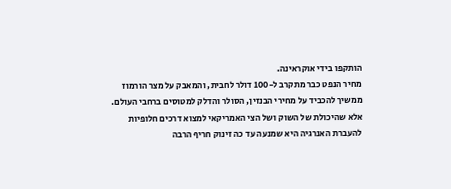הותקפו בידי אוקראינה.
מחיר הנפט כבר מתקרב ל-100 דולר לחבית, והמאבק על מצר הורמוז ממשיך להכביד על מחירי הבנזין, הסולר והדלק למטוסים ברחבי העולם. אלא שהיכולת של השוק ושל הצי האמריקאי למצוא דרכים חלופיות להעברת האנרגיה היא שמנעה עד כה זינוק חריף הרבה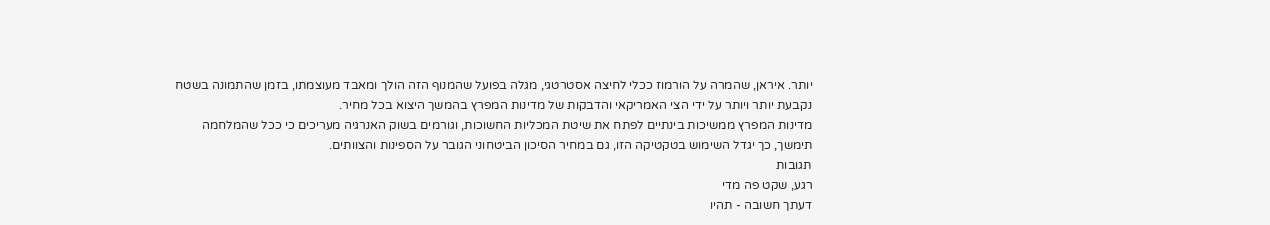יותר. איראן, שהמרה על הורמוז ככלי לחיצה אסטרטגי, מגלה בפועל שהמנוף הזה הולך ומאבד מעוצמתו, בזמן שהתמונה בשטח נקבעת יותר ויותר על ידי הצי האמריקאי והדבקות של מדינות המפרץ בהמשך היצוא בכל מחיר.
מדינות המפרץ ממשיכות בינתיים לפתח את שיטת המכליות החשוכות, וגורמים בשוק האנרגיה מעריכים כי ככל שהמלחמה תימשך, כך יגדל השימוש בטקטיקה הזו, גם במחיר הסיכון הביטחוני הגובר על הספינות והצוותים.
תגובות
רגע, שקט פה מדי
דעתך חשובה - תהיו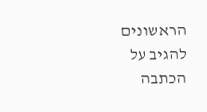הראשונים להגיב על הכתבה